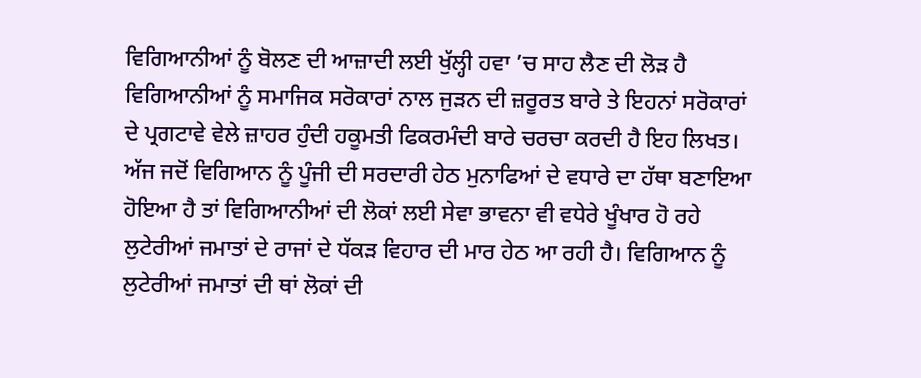ਵਿਗਿਆਨੀਆਂ ਨੂੰ ਬੋਲਣ ਦੀ ਆਜ਼ਾਦੀ ਲਈ ਖੁੱਲ੍ਹੀ ਹਵਾ ’ਚ ਸਾਹ ਲੈਣ ਦੀ ਲੋੜ ਹੈ
ਵਿਗਿਆਨੀਆਂ ਨੂੰ ਸਮਾਜਿਕ ਸਰੋਕਾਰਾਂ ਨਾਲ ਜੁੜਨ ਦੀ ਜ਼ਰੂਰਤ ਬਾਰੇ ਤੇ ਇਹਨਾਂ ਸਰੋਕਾਰਾਂ ਦੇ ਪ੍ਰਗਟਾਵੇ ਵੇਲੇ ਜ਼ਾਹਰ ਹੁੰਦੀ ਹਕੂਮਤੀ ਫਿਕਰਮੰਦੀ ਬਾਰੇ ਚਰਚਾ ਕਰਦੀ ਹੈ ਇਹ ਲਿਖਤ। ਅੱਜ ਜਦੋਂ ਵਿਗਿਆਨ ਨੂੰ ਪੂੰਜੀ ਦੀ ਸਰਦਾਰੀ ਹੇਠ ਮੁਨਾਫਿਆਂ ਦੇ ਵਧਾਰੇ ਦਾ ਹੱਥਾ ਬਣਾਇਆ ਹੋਇਆ ਹੈ ਤਾਂ ਵਿਗਿਆਨੀਆਂ ਦੀ ਲੋਕਾਂ ਲਈ ਸੇਵਾ ਭਾਵਨਾ ਵੀ ਵਧੇਰੇ ਖੂੰਖਾਰ ਹੋ ਰਹੇ ਲੁਟੇਰੀਆਂ ਜਮਾਤਾਂ ਦੇ ਰਾਜਾਂ ਦੇ ਧੱਕੜ ਵਿਹਾਰ ਦੀ ਮਾਰ ਹੇਠ ਆ ਰਹੀ ਹੈ। ਵਿਗਿਆਨ ਨੂੰ ਲੁਟੇਰੀਆਂ ਜਮਾਤਾਂ ਦੀ ਥਾਂ ਲੋਕਾਂ ਦੀ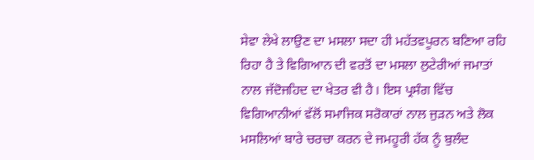ਸੇਵਾ ਲੇਖੇ ਲਾਉਣ ਦਾ ਮਸਲਾ ਸਦਾ ਹੀ ਮਹੱਤਵਪੂਰਨ ਬਣਿਆ ਰਹਿ ਰਿਹਾ ਹੈ ਤੇ ਵਿਗਿਆਨ ਦੀ ਵਰਤੋਂ ਦਾ ਮਸਲਾ ਲੁਟੇਰੀਆਂ ਜਮਾਤਾਂ ਨਾਲ ਜੱਦੋਜਹਿਦ ਦਾ ਖੇਤਰ ਵੀ ਹੈ। ਇਸ ਪ੍ਰਸੰਗ ਵਿੱਚ ਵਿਗਿਆਨੀਆਂ ਵੱਲੋਂ ਸਮਾਜਿਕ ਸਰੋਕਾਰਾਂ ਨਾਲ ਜੁੜਨ ਅਤੇ ਲੋਕ ਮਸਲਿਆਂ ਬਾਰੇ ਚਰਚਾ ਕਰਨ ਦੇ ਜਮਹੂਰੀ ਹੱਕ ਨੂੰ ਬੁਲੰਦ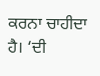ਕਰਨਾ ਚਾਹੀਦਾ ਹੈ। ‘ਦੀ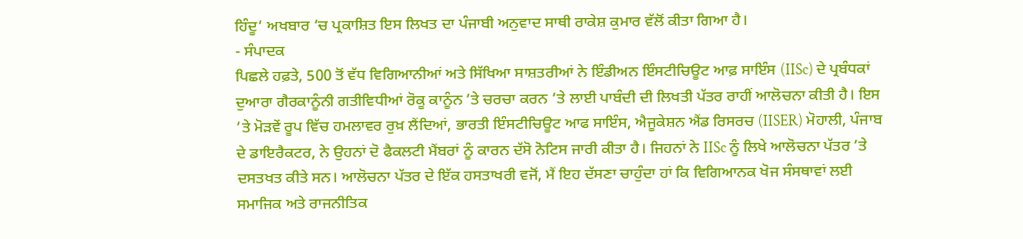ਹਿੰਦੂ’ ਅਖਬਾਰ ’ਚ ਪ੍ਰਕਾਸ਼ਿਤ ਇਸ ਲਿਖਤ ਦਾ ਪੰਜਾਬੀ ਅਨੁਵਾਦ ਸਾਥੀ ਰਾਕੇਸ਼ ਕੁਮਾਰ ਵੱਲੋਂ ਕੀਤਾ ਗਿਆ ਹੈ।
- ਸੰਪਾਦਕ
ਪਿਛਲੇ ਹਫ਼ਤੇ, 500 ਤੋਂ ਵੱਧ ਵਿਗਿਆਨੀਆਂ ਅਤੇ ਸਿੱਖਿਆ ਸਾਸ਼ਤਰੀਆਂ ਨੇ ਇੰਡੀਅਨ ਇੰਸਟੀਚਿਊਟ ਆਫ਼ ਸਾਇੰਸ (IISc) ਦੇ ਪ੍ਰਬੰਧਕਾਂ ਦੁਆਰਾ ਗੈਰਕਾਨੂੰਨੀ ਗਤੀਵਿਧੀਆਂ ਰੋਕੂ ਕਾਨੂੰਨ ’ਤੇ ਚਰਚਾ ਕਰਨ ’ਤੇ ਲਾਈ ਪਾਬੰਦੀ ਦੀ ਲਿਖਤੀ ਪੱਤਰ ਰਾਹੀਂ ਆਲੋਚਨਾ ਕੀਤੀ ਹੈ। ਇਸ ’ਤੇ ਮੋੜਵੇਂ ਰੂਪ ਵਿੱਚ ਹਮਲਾਵਰ ਰੁਖ਼ ਲੈਂਦਿਆਂ, ਭਾਰਤੀ ਇੰਸਟੀਚਿਊਟ ਆਫ ਸਾਇੰਸ, ਐਜੂਕੇਸ਼ਨ ਐਂਡ ਰਿਸਰਚ (IISER) ਮੋਹਾਲੀ, ਪੰਜਾਬ ਦੇ ਡਾਇਰੈਕਟਰ, ਨੇ ਉਹਨਾਂ ਦੋ ਫੈਕਲਟੀ ਮੈਂਬਰਾਂ ਨੂੰ ਕਾਰਨ ਦੱਸੋ ਨੋਟਿਸ ਜਾਰੀ ਕੀਤਾ ਹੈ। ਜਿਹਨਾਂ ਨੇ IISc ਨੂੰ ਲਿਖੇ ਆਲੋਚਨਾ ਪੱਤਰ ’ਤੇ ਦਸਤਖਤ ਕੀਤੇ ਸਨ। ਆਲੋਚਨਾ ਪੱਤਰ ਦੇ ਇੱਕ ਹਸਤਾਖਰੀ ਵਜੋਂ, ਮੈਂ ਇਹ ਦੱਸਣਾ ਚਾਹੁੰਦਾ ਹਾਂ ਕਿ ਵਿਗਿਆਨਕ ਖੋਜ ਸੰਸਥਾਵਾਂ ਲਈ ਸਮਾਜਿਕ ਅਤੇ ਰਾਜਨੀਤਿਕ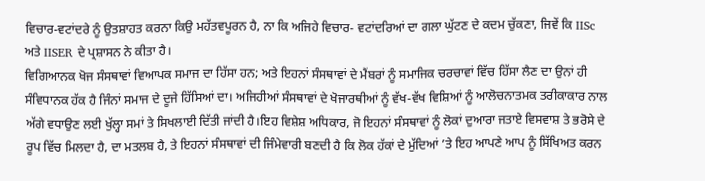ਵਿਚਾਰ-ਵਟਾਂਦਰੇ ਨੂੰ ਉਤਸ਼ਾਹਤ ਕਰਨਾ ਕਿਉ ਮਹੱਤਵਪੂਰਨ ਹੈ, ਨਾ ਕਿ ਅਜਿਹੇ ਵਿਚਾਰ- ਵਟਾਂਦਰਿਆਂ ਦਾ ਗਲਾ ਘੁੱਟਣ ਦੇ ਕਦਮ ਚੁੱਕਣਾ, ਜਿਵੇਂ ਕਿ IISc ਅਤੇ IISER ਦੇ ਪ੍ਰਸ਼ਾਸਨ ਨੇ ਕੀਤਾ ਹੈ।
ਵਿਗਿਆਨਕ ਖੋਜ ਸੰਸਥਾਵਾਂ ਵਿਆਪਕ ਸਮਾਜ ਦਾ ਹਿੱਸਾ ਹਨ; ਅਤੇ ਇਹਨਾਂ ਸੰਸਥਾਵਾਂ ਦੇ ਮੈਂਬਰਾਂ ਨੂੰ ਸਮਾਜਿਕ ਚਰਚਾਵਾਂ ਵਿੱਚ ਹਿੱਸਾ ਲੈਣ ਦਾ ਉਨਾਂ ਹੀ ਸੰਵਿਧਾਨਕ ਹੱਕ ਹੈ ਜਿੰਨਾਂ ਸਮਾਜ ਦੇ ਦੂਜੇ ਹਿੱਸਿਆਂ ਦਾ। ਅਜਿਹੀਆਂ ਸੰਸਥਾਵਾਂ ਦੇ ਖੋਜਾਰਥੀਆਂ ਨੂੰ ਵੱਖ-ਵੱਖ ਵਿਸ਼ਿਆਂ ਨੂੰ ਆਲੋਚਨਾਤਮਕ ਤਰੀਕਾਕਾਰ ਨਾਲ ਅੱਗੇ ਵਧਾਉਣ ਲਈ ਖੁੱਲ੍ਹਾ ਸਮਾਂ ਤੇ ਸਿਖਲਾਈ ਦਿੱਤੀ ਜਾਂਦੀ ਹੈ।ਇਹ ਵਿਸ਼ੇਸ਼ ਅਧਿਕਾਰ, ਜੋ ਇਹਨਾਂ ਸੰਸਥਾਵਾਂ ਨੂੰ ਲੋਕਾਂ ਦੁਆਰਾ ਜਤਾਏ ਵਿਸਵਾਸ਼ ਤੇ ਭਰੋਸੇ ਦੇ ਰੂਪ ਵਿੱਚ ਮਿਲਦਾ ਹੈ, ਦਾ ਮਤਲਬ ਹੈ, ਤੇ ਇਹਨਾਂ ਸੰਸਥਾਵਾਂ ਦੀ ਜਿੰਮੇਵਾਰੀ ਬਣਦੀ ਹੈ ਕਿ ਲੋਕ ਹੱਕਾਂ ਦੇ ਮੁੱਦਿਆਂ ’ਤੇ ਇਹ ਆਪਣੇ ਆਪ ਨੂੰ ਸਿੱਖਿਅਤ ਕਰਨ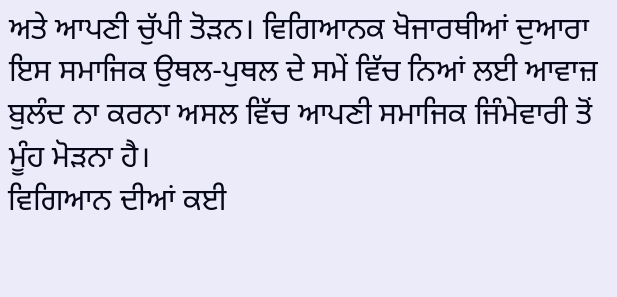ਅਤੇ ਆਪਣੀ ਚੁੱਪੀ ਤੋੜਨ। ਵਿਗਿਆਨਕ ਖੋਜਾਰਥੀਆਂ ਦੁਆਰਾ ਇਸ ਸਮਾਜਿਕ ਉਥਲ-ਪੁਥਲ ਦੇ ਸਮੇਂ ਵਿੱਚ ਨਿਆਂ ਲਈ ਆਵਾਜ਼ ਬੁਲੰਦ ਨਾ ਕਰਨਾ ਅਸਲ ਵਿੱਚ ਆਪਣੀ ਸਮਾਜਿਕ ਜਿੰਮੇਵਾਰੀ ਤੋਂ ਮੂੰਹ ਮੋੜਨਾ ਹੈ।
ਵਿਗਿਆਨ ਦੀਆਂ ਕਈ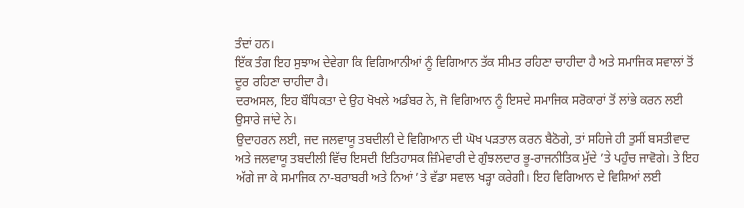ਤੰਦਾਂ ਹਨ।
ਇੱਕ ਤੰਗ ਇਹ ਸੁਝਾਅ ਦੇਵੇਗਾ ਕਿ ਵਿਗਿਆਨੀਆਂ ਨੂੰ ਵਿਗਿਆਨ ਤੱਕ ਸੀਮਤ ਰਹਿਣਾ ਚਾਹੀਦਾ ਹੈ ਅਤੇ ਸਮਾਜਿਕ ਸਵਾਲਾਂ ਤੋਂ ਦੂਰ ਰਹਿਣਾ ਚਾਹੀਦਾ ਹੈ।
ਦਰਅਸਲ, ਇਹ ਬੌਧਿਕਤਾ ਦੇ ਉਹ ਖੋਖਲੇ ਅਡੰਬਰ ਨੇ, ਜੋ ਵਿਗਿਆਨ ਨੂੰ ਇਸਦੇ ਸਮਾਜਿਕ ਸਰੋਕਾਰਾਂ ਤੋਂ ਲਾਂਭੇ ਕਰਨ ਲਈ ਉਸਾਰੇ ਜਾਂਦੇ ਨੇ।
ਉਦਾਹਰਨ ਲਈ, ਜਦ ਜਲਵਾਯੂ ਤਬਦੀਲੀ ਦੇ ਵਿਗਿਆਨ ਦੀ ਘੋਖ ਪੜਤਾਲ ਕਰਨ ਬੈਠੋਗੇ, ਤਾਂ ਸਹਿਜੇ ਹੀ ਤੁਸੀਂ ਬਸਤੀਵਾਦ ਅਤੇ ਜਲਵਾਯੂ ਤਬਦੀਲੀ ਵਿੱਚ ਇਸਦੀ ਇਤਿਹਾਸਕ ਜ਼ਿੰਮੇਵਾਰੀ ਦੇ ਗੁੰਝਲਦਾਰ ਭੂ-ਰਾਜਨੀਤਿਕ ਮੁੱਦੇ ’ਤੇ ਪਹੁੰਚ ਜਾਵੋਗੇ। ਤੇ ਇਹ ਅੱਗੇ ਜਾ ਕੇ ਸਮਾਜਿਕ ਨਾ-ਬਰਾਬਰੀ ਅਤੇ ਨਿਆਂ ’ਤੇ ਵੱਡਾ ਸਵਾਲ ਖੜ੍ਹਾ ਕਰੇਗੀ। ਇਹ ਵਿਗਿਆਨ ਦੇ ਵਿਸ਼ਿਆਂ ਲਈ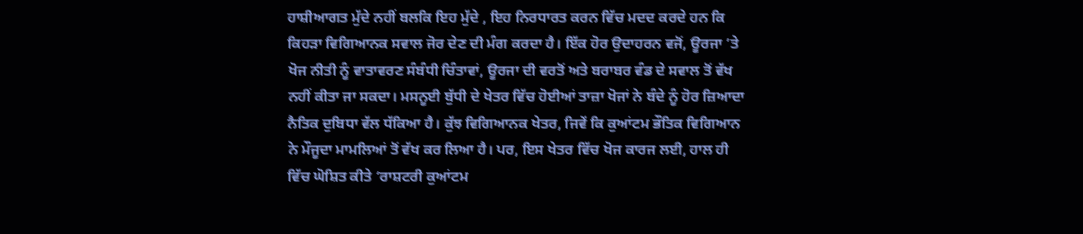ਹਾਸ਼ੀਆਗਤ ਮੁੱਦੇ ਨਹੀਂ ਬਲਕਿ ਇਹ ਮੁੱਦੇ , ਇਹ ਨਿਰਧਾਰਤ ਕਰਨ ਵਿੱਚ ਮਦਦ ਕਰਦੇ ਹਨ ਕਿ ਕਿਹੜਾ ਵਿਗਿਆਨਕ ਸਵਾਲ ਜੋਰ ਦੇਣ ਦੀ ਮੰਗ ਕਰਦਾ ਹੈ। ਇੱਕ ਹੋਰ ਉਦਾਹਰਨ ਵਜੋਂ, ਊਰਜਾ ’ਤੇ ਖੋਜ ਨੀਤੀ ਨੂੰ ਵਾਤਾਵਰਣ ਸੰਬੰਧੀ ਚਿੰਤਾਵਾਂ, ਊਰਜਾ ਦੀ ਵਰਤੋਂ ਅਤੇ ਬਰਾਬਰ ਵੰਡ ਦੇ ਸਵਾਲ ਤੋਂ ਵੱਖ ਨਹੀਂ ਕੀਤਾ ਜਾ ਸਕਦਾ। ਮਸਨੂਈ ਬੁੱਧੀ ਦੇ ਖੇਤਰ ਵਿੱਚ ਹੋਈਆਂ ਤਾਜ਼ਾ ਖੋਜਾਂ ਨੇ ਬੰਦੇ ਨੂੰ ਹੋਰ ਜ਼ਿਆਦਾ ਨੈਤਿਕ ਦੁਬਿਧਾ ਵੱਲ ਧੱਕਿਆ ਹੈ। ਕੁੱਝ ਵਿਗਿਆਨਕ ਖੇਤਰ, ਜਿਵੇਂ ਕਿ ਕੁਆਂਟਮ ਭੌਤਿਕ ਵਿਗਿਆਨ ਨੇ ਮੌਜੂਦਾ ਮਾਮਲਿਆਂ ਤੋਂ ਵੱਖ ਕਰ ਲਿਆ ਹੈ। ਪਰ, ਇਸ ਖੇਤਰ ਵਿੱਚ ਖੋਜ ਕਾਰਜ ਲਈ, ਹਾਲ ਹੀ ਵਿੱਚ ਘੋਸ਼ਿਤ ਕੀਤੇ ‘ਰਾਸ਼ਟਰੀ ਕੁਆਂਟਮ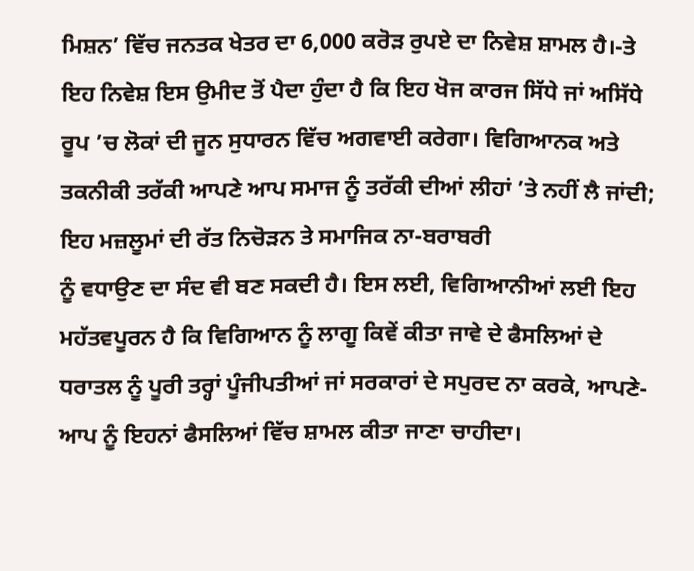ਮਿਸ਼ਨ’ ਵਿੱਚ ਜਨਤਕ ਖੇਤਰ ਦਾ 6,000 ਕਰੋੜ ਰੁਪਏ ਦਾ ਨਿਵੇਸ਼ ਸ਼ਾਮਲ ਹੈ।-ਤੇ ਇਹ ਨਿਵੇਸ਼ ਇਸ ਉਮੀਦ ਤੋਂ ਪੈਦਾ ਹੁੰਦਾ ਹੈ ਕਿ ਇਹ ਖੋਜ ਕਾਰਜ ਸਿੱਧੇ ਜਾਂ ਅਸਿੱਧੇ ਰੂਪ ’ਚ ਲੋਕਾਂ ਦੀ ਜੂਨ ਸੁਧਾਰਨ ਵਿੱਚ ਅਗਵਾਈ ਕਰੇਗਾ। ਵਿਗਿਆਨਕ ਅਤੇ ਤਕਨੀਕੀ ਤਰੱਕੀ ਆਪਣੇ ਆਪ ਸਮਾਜ ਨੂੰ ਤਰੱਕੀ ਦੀਆਂ ਲੀਹਾਂ ’ਤੇ ਨਹੀਂ ਲੈ ਜਾਂਦੀ; ਇਹ ਮਜ਼ਲੂਮਾਂ ਦੀ ਰੱਤ ਨਿਚੋੜਨ ਤੇ ਸਮਾਜਿਕ ਨਾ-ਬਰਾਬਰੀ
ਨੂੰ ਵਧਾਉਣ ਦਾ ਸੰਦ ਵੀ ਬਣ ਸਕਦੀ ਹੈ। ਇਸ ਲਈ, ਵਿਗਿਆਨੀਆਂ ਲਈ ਇਹ ਮਹੱਤਵਪੂਰਨ ਹੈ ਕਿ ਵਿਗਿਆਨ ਨੂੰ ਲਾਗੂ ਕਿਵੇਂ ਕੀਤਾ ਜਾਵੇ ਦੇ ਫੈਸਲਿਆਂ ਦੇ ਧਰਾਤਲ ਨੂੰ ਪੂਰੀ ਤਰ੍ਹਾਂ ਪੂੰਜੀਪਤੀਆਂ ਜਾਂ ਸਰਕਾਰਾਂ ਦੇ ਸਪੁਰਦ ਨਾ ਕਰਕੇ, ਆਪਣੇ-ਆਪ ਨੂੰ ਇਹਨਾਂ ਫੈਸਲਿਆਂ ਵਿੱਚ ਸ਼ਾਮਲ ਕੀਤਾ ਜਾਣਾ ਚਾਹੀਦਾ।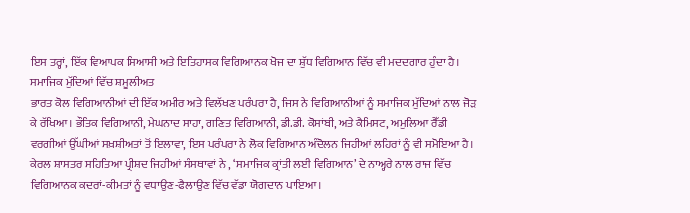ਇਸ ਤਰ੍ਹਾਂ, ਇੱਕ ਵਿਆਪਕ ਸਿਆਸੀ ਅਤੇ ਇਤਿਹਾਸਕ ਵਿਗਿਆਨਕ ਖੋਜ ਦਾ ਸ਼ੁੱਧ ਵਿਗਿਆਨ ਵਿੱਚ ਵੀ ਮਦਦਗਾਰ ਹੁੰਦਾ ਹੈ।
ਸਮਾਜਿਕ ਮੁੱਦਿਆਂ ਵਿੱਚ ਸ਼ਮੂਲੀਅਤ
ਭਾਰਤ ਕੋਲ ਵਿਗਿਆਨੀਆਂ ਦੀ ਇੱਕ ਅਮੀਰ ਅਤੇ ਵਿਲੱਖਣ ਪਰੰਪਰਾ ਹੈ, ਜਿਸ ਨੇ ਵਿਗਿਆਨੀਆਂ ਨੂੰ ਸਮਾਜਿਕ ਮੁੱਦਿਆਂ ਨਾਲ ਜੋੜ ਕੇ ਰੱਖਿਆ। ਭੌਤਿਕ ਵਿਗਿਆਨੀ, ਮੇਘਨਾਦ ਸਾਹਾ, ਗਣਿਤ ਵਿਗਿਆਨੀ, ਡੀ.ਡੀ. ਕੋਸਾਂਬੀ, ਅਤੇ ਕੈਮਿਸਟ, ਅਮੁਲਿਆ ਰੈੱਡੀ ਵਰਗੀਆਂ ਉੱਘੀਆਂ ਸਖ਼ਸ਼ੀਅਤਾਂ ਤੋਂ ਇਲਾਵਾ, ਇਸ ਪਰੰਪਰਾ ਨੇ ਲੋਕ ਵਿਗਿਆਨ ਅੰਦੋਲਨ ਜਿਹੀਆਂ ਲਹਿਰਾਂ ਨੂੰ ਵੀ ਸਮੋਇਆ ਹੈ। ਕੇਰਲ ਸ਼ਾਸਤਰ ਸਹਿਤਿਆ ਪ੍ਰੀਸ਼ਦ ਜਿਹੀਆਂ ਸੰਸਥਾਵਾਂ ਨੇ , ‘ਸਮਾਜਿਕ ਕ੍ਰਾਂਤੀ ਲਈ ਵਿਗਿਆਨ’ ਦੇ ਨਾਅ੍ਹਰੇ ਨਾਲ ਰਾਜ ਵਿੱਚ ਵਿਗਿਆਨਕ ਕਦਰਾਂ-ਕੀਮਤਾਂ ਨੂੰ ਵਧਾਉਣ-ਫੈਲਾਉਣ ਵਿੱਚ ਵੱਡਾ ਯੋਗਦਾਨ ਪਾਇਆ।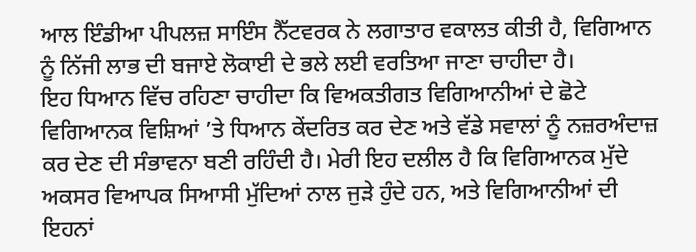ਆਲ ਇੰਡੀਆ ਪੀਪਲਜ਼ ਸਾਇੰਸ ਨੈੱਟਵਰਕ ਨੇ ਲਗਾਤਾਰ ਵਕਾਲਤ ਕੀਤੀ ਹੈ, ਵਿਗਿਆਨ ਨੂੰ ਨਿੱਜੀ ਲਾਭ ਦੀ ਬਜਾਏ ਲੋਕਾਈ ਦੇ ਭਲੇ ਲਈ ਵਰਤਿਆ ਜਾਣਾ ਚਾਹੀਦਾ ਹੈ।
ਇਹ ਧਿਆਨ ਵਿੱਚ ਰਹਿਣਾ ਚਾਹੀਦਾ ਕਿ ਵਿਅਕਤੀਗਤ ਵਿਗਿਆਨੀਆਂ ਦੇ ਛੋਟੇ ਵਿਗਿਆਨਕ ਵਿਸ਼ਿਆਂ ’ਤੇ ਧਿਆਨ ਕੇਂਦਰਿਤ ਕਰ ਦੇਣ ਅਤੇ ਵੱਡੇ ਸਵਾਲਾਂ ਨੂੰ ਨਜ਼ਰਅੰਦਾਜ਼ ਕਰ ਦੇਣ ਦੀ ਸੰਭਾਵਨਾ ਬਣੀ ਰਹਿੰਦੀ ਹੈ। ਮੇਰੀ ਇਹ ਦਲੀਲ ਹੈ ਕਿ ਵਿਗਿਆਨਕ ਮੁੱਦੇ ਅਕਸਰ ਵਿਆਪਕ ਸਿਆਸੀ ਮੁੱਦਿਆਂ ਨਾਲ ਜੁੜੇ ਹੁੰਦੇ ਹਨ, ਅਤੇ ਵਿਗਿਆਨੀਆਂ ਦੀ ਇਹਨਾਂ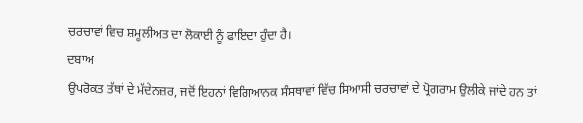ਚਰਚਾਵਾਂ ਵਿਚ ਸ਼ਮੂਲੀਅਤ ਦਾ ਲੋਕਾਈ ਨੂੰ ਫਾਇਦਾ ਹੁੰਦਾ ਹੈ।
ਦਬਾਅ
ਉਪਰੋਕਤ ਤੱਥਾਂ ਦੇ ਮੱਦੇਨਜ਼ਰ, ਜਦੋਂ ਇਹਨਾਂ ਵਿਗਿਆਨਕ ਸੰਸਥਾਵਾਂ ਵਿੱਚ ਸਿਆਸੀ ਚਰਚਾਵਾਂ ਦੇ ਪ੍ਰੋਗਰਾਮ ਉਲੀਕੇ ਜਾਂਦੇ ਹਨ ਤਾਂ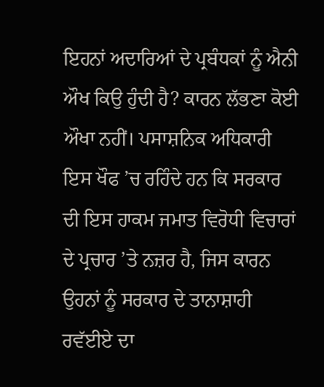ਇਹਨਾਂ ਅਦਾਰਿਆਂ ਦੇ ਪ੍ਰਬੰਧਕਾਂ ਨੂੰ ਐਨੀ ਔਖ ਕਿਉ ਹੁੰਦੀ ਹੈ? ਕਾਰਨ ਲੱਭਣਾ ਕੋਈ ਔਖਾ ਨਹੀਂ। ਪਸਾਸ਼ਨਿਕ ਅਧਿਕਾਰੀ ਇਸ ਖੌਫ ’ਚ ਰਹਿੰਦੇ ਹਨ ਕਿ ਸਰਕਾਰ ਦੀ ਇਸ ਹਾਕਮ ਜਮਾਤ ਵਿਰੋਧੀ ਵਿਚਾਰਾਂ ਦੇ ਪ੍ਰਚਾਰ ’ਤੇ ਨਜ਼ਰ ਹੈ, ਜਿਸ ਕਾਰਨ ਉਹਨਾਂ ਨੂੰ ਸਰਕਾਰ ਦੇ ਤਾਨਾਸ਼ਾਹੀ ਰਵੱਈਏ ਦਾ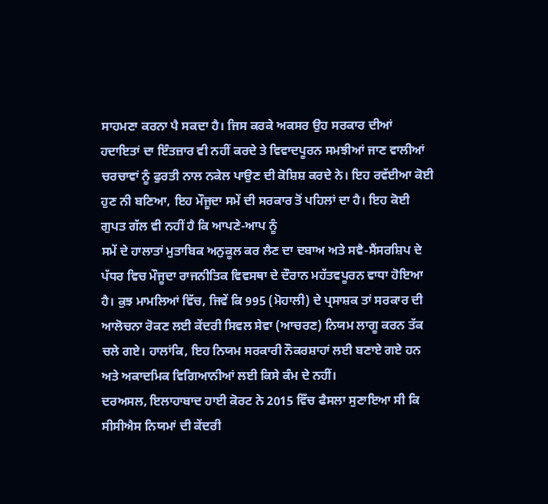ਸਾਹਮਣਾ ਕਰਨਾ ਪੈ ਸਕਦਾ ਹੈ। ਜਿਸ ਕਰਕੇ ਅਕਸਰ ਉਹ ਸਰਕਾਰ ਦੀਆਂ ਹਦਾਇਤਾਂ ਦਾ ਇੰਤਜ਼ਾਰ ਵੀ ਨਹੀਂ ਕਰਦੇ ਤੇ ਵਿਵਾਦਪੂਰਨ ਸਮਝੀਆਂ ਜਾਣ ਵਾਲੀਆਂ ਚਰਚਾਵਾਂ ਨੂੰ ਫੁਰਤੀ ਨਾਲ ਨਕੇਲ ਪਾਉਣ ਦੀ ਕੋਸ਼ਿਸ਼ ਕਰਦੇ ਨੇ। ਇਹ ਰਵੱਈਆ ਕੋਈ ਹੁਣ ਨੀ ਬਣਿਆ, ਇਹ ਮੌਜੂਦਾ ਸਮੇਂ ਦੀ ਸਰਕਾਰ ਤੋਂ ਪਹਿਲਾਂ ਦਾ ਹੈ। ਇਹ ਕੋਈ ਗੁਪਤ ਗੱਲ ਵੀ ਨਹੀਂ ਹੈ ਕਿ ਆਪਣੇ-ਆਪ ਨੂੰ
ਸਮੇਂ ਦੇ ਹਾਲਾਤਾਂ ਮੁਤਾਬਿਕ ਅਨੁਕੂਲ ਕਰ ਲੈਣ ਦਾ ਦਬਾਅ ਅਤੇ ਸਵੈ-ਸੈਂਸਰਸ਼ਿਪ ਦੇ ਪੱਧਰ ਵਿਚ ਮੌਜੂਦਾ ਰਾਜਨੀਤਿਕ ਵਿਵਸਥਾ ਦੇ ਦੌਰਾਨ ਮਹੱਤਵਪੂਰਨ ਵਾਧਾ ਹੋਇਆ ਹੈ। ਕੁਝ ਮਾਮਲਿਆਂ ਵਿੱਚ, ਜਿਵੇਂ ਕਿ 995 (ਮੋਹਾਲੀ) ਦੇ ਪ੍ਰਸਾਸ਼ਕ ਤਾਂ ਸਰਕਾਰ ਦੀ ਆਲੋਚਨਾ ਰੋਕਣ ਲਈ ਕੇਂਦਰੀ ਸਿਵਲ ਸੇਵਾ (ਆਚਰਣ) ਨਿਯਮ ਲਾਗੂ ਕਰਨ ਤੱਕ ਚਲੇ ਗਏ। ਹਾਲਾਂਕਿ, ਇਹ ਨਿਯਮ ਸਰਕਾਰੀ ਨੌਕਰਸ਼ਾਹਾਂ ਲਈ ਬਣਾਏ ਗਏ ਹਨ ਅਤੇ ਅਕਾਦਮਿਕ ਵਿਗਿਆਨੀਆਂ ਲਈ ਕਿਸੇ ਕੰਮ ਦੇ ਨਹੀਂ।
ਦਰਅਸਲ, ਇਲਾਹਾਬਾਦ ਹਾਈ ਕੋਰਟ ਨੇ 2015 ਵਿੱਚ ਫੈਸਲਾ ਸੁਣਾਇਆ ਸੀ ਕਿ ਸੀਸੀਐਸ ਨਿਯਮਾਂ ਦੀ ਕੇਂਦਰੀ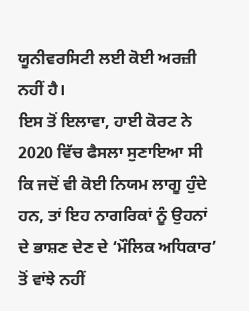ਯੂਨੀਵਰਸਿਟੀ ਲਈ ਕੋਈ ਅਰਜ਼ੀ ਨਹੀਂ ਹੈ।
ਇਸ ਤੋਂ ਇਲਾਵਾ, ਹਾਈ ਕੋਰਟ ਨੇ 2020 ਵਿੱਚ ਫੈਸਲਾ ਸੁਣਾਇਆ ਸੀ ਕਿ ਜਦੋਂ ਵੀ ਕੋਈ ਨਿਯਮ ਲਾਗੂ ਹੁੰਦੇ ਹਨ, ਤਾਂ ਇਹ ਨਾਗਰਿਕਾਂ ਨੂੰ ਉਹਨਾਂ ਦੇ ਭਾਸ਼ਣ ਦੇਣ ਦੇ ‘ਮੌਲਿਕ ਅਧਿਕਾਰ’ ਤੋਂ ਵਾਂਝੇ ਨਹੀਂ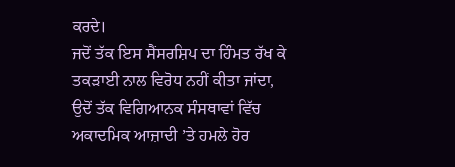ਕਰਦੇ।
ਜਦੋਂ ਤੱਕ ਇਸ ਸੈਂਸਰਸ਼ਿਪ ਦਾ ਹਿੰਮਤ ਰੱਖ ਕੇ ਤਕੜਾਈ ਨਾਲ ਵਿਰੋਧ ਨਹੀਂ ਕੀਤਾ ਜਾਂਦਾ, ਉਦੋਂ ਤੱਕ ਵਿਗਿਆਨਕ ਸੰਸਥਾਵਾਂ ਵਿੱਚ ਅਕਾਦਮਿਕ ਆਜ਼ਾਦੀ ’ਤੇ ਹਮਲੇ ਹੋਰ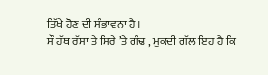ਤਿੱਖੇ ਹੋਣ ਦੀ ਸੰਭਾਵਨਾ ਹੈ।
ਸੌ ਹੱਥ ਰੱਸਾ ਤੇ ਸਿਰੇ ’ਤੇ ਗੰਢ , ਮੁਕਦੀ ਗੱਲ ਇਹ ਹੈ ਕਿ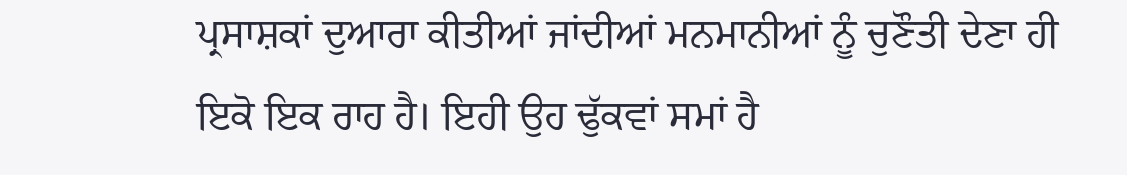ਪ੍ਰਸਾਸ਼ਕਾਂ ਦੁਆਰਾ ਕੀਤੀਆਂ ਜਾਂਦੀਆਂ ਮਨਮਾਨੀਆਂ ਨੂੰ ਚੁਣੌਤੀ ਦੇਣਾ ਹੀ ਇਕੋ ਇਕ ਰਾਹ ਹੈ। ਇਹੀ ਉਹ ਢੁੱਕਵਾਂ ਸਮਾਂ ਹੈ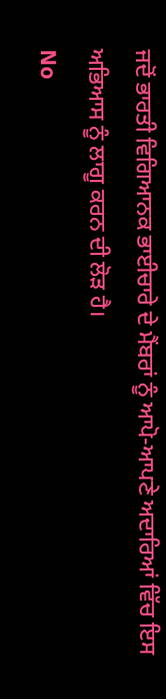ਜਦੋਂ ਭਾਰਤੀ ਵਿਗਿਆਨਕ ਭਾਈਚਾਰੇ ਦੇ ਮੈਂਬਰਾਂ ਨੂੰ ਆਪੋ-ਆਪਣੇ ਅਦਾਰਿਆਂ ਵਿੱਚ ਇਸ ਅਭਿਆਸ ਨੂੰ ਲਾਗੂ ਕਰਨ ਦੀ ਲੋੜ ਹੈ।
No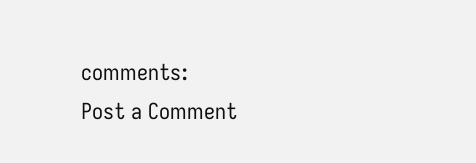comments:
Post a Comment